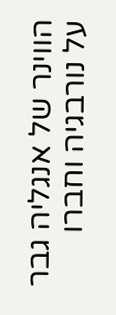הווינר של אנגליה גבר על נורבגיה וחברו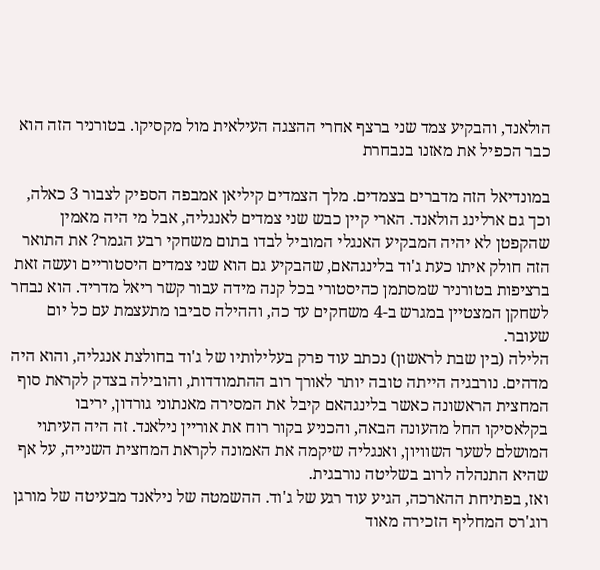הולאנד, והבקיע צמד שני ברצף אחרי ההצגה העילאית מול מקסיקו. בטורניר הזה הוא כבר הכפיל את מאזנו בנבחרת

במונדיאל הזה מדברים בצמדים. מלך הצמדים קיליאן אמבפה הספיק לצבור 3 כאלה, וכך גם ארלינג הולאנד. הארי קיין כבש שני צמדים לאנגליה, אבל מי היה מאמין שהקפטן לא יהיה המבקיע האנגלי המוביל לבדו בתום משחקי רבע הגמר? את התואר הזה חולק איתו כעת ג'וד בלינגהאם, שהבקיע גם הוא שני צמדים היסטוריים ועשה זאת ברציפות בטורניר שמסתמן כהיסטורי בכל קנה מידה עבור קשר ריאל מדריד. הוא נבחר לשחקן המצטיין במגרש ב-4 משחקים עד כה, וההילה סביבו מתעצמת עם כל יום שעובר.
הלילה (בין שבת לראשון) נכתב עוד פרק בעלילותיו של ג'וד בחולצת אנגליה, והוא היה מדהים. נורבגיה הייתה טובה יותר לאורך רוב ההתמודדות, והובילה בצדק לקראת סוף המחצית הראשונה כאשר בלינגהאם קיבל את המסירה מאנתוני גורדון, יריבו בקלאסיקו החל מהעונה הבאה, והכניע בקור רוח את אוריין נילאנד. זה היה העיתוי המושלם לשער השוויון, ואנגליה שיקמה את האמונה לקראת המחצית השנייה, על אף שהיא התנהלה לרוב בשליטה נורבגית.
ואז, בפתיחת ההארכה, הגיע עוד רגע של ג'וד. ההשמטה של נילאנד מבעיטה של מורגן רוג'רס המחליף הזכירה מאוד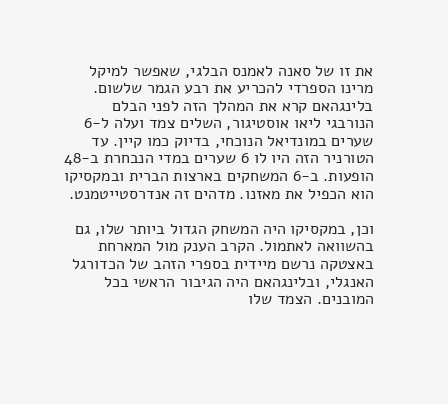את זו של סאנה לאמנס הבלגי, שאפשר למיקל מרינו הספרדי להכריע את רבע הגמר שלשום. בלינגהאם קרא את המהלך הזה לפני הבלם הנורבגי ליאו אוסטיגור, השלים צמד ועלה ל-6 שערים במונדיאל הנוכחי, בדיוק כמו קיין. עד הטורניר הזה היו לו 6 שערים במדי הנבחרת ב-48 הופעות. ב-6 המשחקים בארצות הברית ובמקסיקו הוא הכפיל את מאזנו. מדהים זה אנדרסטייטמנט.

וכן, במקסיקו היה המשחק הגדול ביותר שלו, גם בהשוואה לאתמול. הקרב הענק מול המארחת באצטקה נרשם מיידית בספרי הזהב של הכדורגל האנגלי, ובלינגהאם היה הגיבור הראשי בכל המובנים. הצמד שלו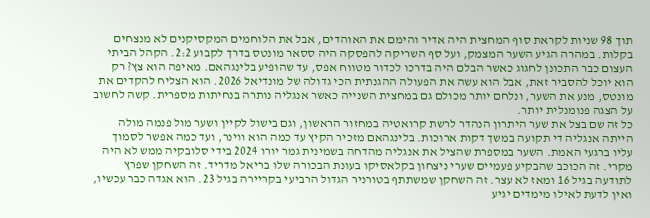תוך 98 שניות לקראת סוף המחצית היה אדיר והימם את האוהדים, אבל את הלוחמים המקסיקנים לא מנצחים בקלות. במהרה הגיע השער המצמק, ועל סף השריקה להפסקה היה ססאר מונטס בדרך לקבוע 2:2. הקהל הביתי העצום כבר התכונן לחגוג כאשר הבלם היה בדרכו לכדור מטווח אפס, עד שהופיע בלינגהאם. מאיפה הוא צץ? רק הוא יוכל להסביר זאת, אבל הוא עשה את הפעולה ההגנתית הכי גדולה של מונדיאל 2026. הוא הצליח להקדים את מונטס, מנע את השער, ונלחם יותר מכולם גם במחצית השנייה כאשר אנגליה נותרה בנחיתות מספרית. קשה לחשוב על הצגה פנומנלית יותר.
כל זה שם בצל את שער היתרון הנהדר לרשת קרואטיה במחזור הראשון, וגם בישול לקיין ושער מול פנמה מולה הייתה אנגליה די תקועה במשך דקות ארוכות. בלינגהאם מזכיר הקיץ עד כמה הוא ווינר, ועד כמה אפשר לסמוך עליו ברגעי האמת. השער במספרת שהציל את אנגליה מהדחה בשמינית גמר יורו 2024 בידי סלובקיה ממש לא היה מקרי. זה הכוכב שהבקיע פעמיים שערי ניצחון בקלאסיקו בעונת הבכורה שלו בריאל מדריד. זה השחקן שפרץ לתודעה בגיל 16 ומאז לא עצר. זה השחקן שמשתתף בטורניר הגדול הרביעי בקריירה בגיל 23. הוא אגדה כבר עכשיו, ואין לדעת לאילו מימדים יגיע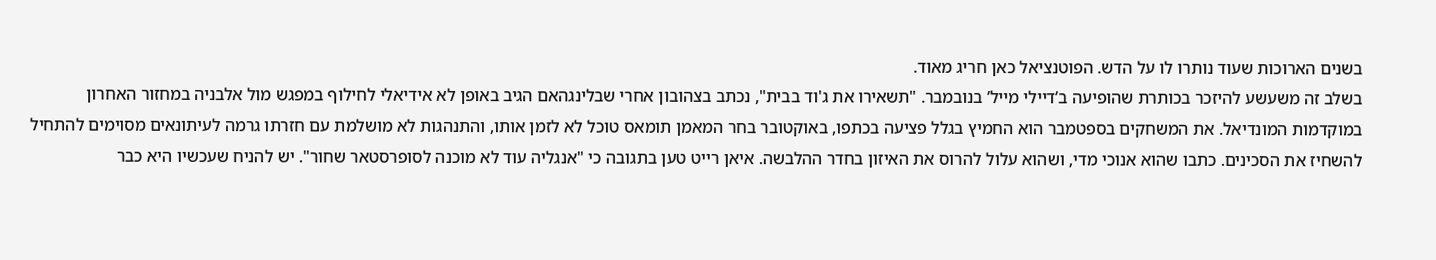בשנים הארוכות שעוד נותרו לו על הדש. הפוטנציאל כאן חריג מאוד.
בשלב זה משעשע להיזכר בכותרת שהופיעה ב’דיילי מייל’ בנובמבר. "תשאירו את ג'וד בבית", נכתב בצהובון אחרי שבלינגהאם הגיב באופן לא אידיאלי לחילוף במפגש מול אלבניה במחזור האחרון במוקדמות המונדיאל. את המשחקים בספטמבר הוא החמיץ בגלל פציעה בכתפו, באוקטובר בחר המאמן תומאס טוכל לא לזמן אותו, והתנהגות לא מושלמת עם חזרתו גרמה לעיתונאים מסוימים להתחיל להשחיז את הסכינים. כתבו שהוא אנוכי מדי, ושהוא עלול להרוס את האיזון בחדר ההלבשה. איאן רייט טען בתגובה כי "אנגליה עוד לא מוכנה לסופרסטאר שחור". יש להניח שעכשיו היא כבר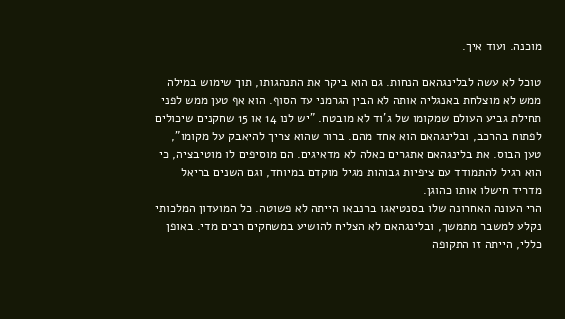מוכנה. ועוד איך.

טוכל לא עשה לבלינגהאם הנחות. גם הוא ביקר את התנהגותו, תוך שימוש במילה ממש לא מוצלחת באנגליה אותה לא הבין הגרמני עד הסוף. הוא אף טען ממש לפני תחילת גביע העולם שמקומו של ג'וד לא מובטח. "יש לנו 14 או 15 שחקנים שיכולים לפתוח בהרכב, ובלינגהאם הוא אחד מהם. ברור שהוא צריך להיאבק על מקומו", טען הבוס. את בלינגהאם אתגרים כאלה לא מדאיגים. הם מוסיפים לו מוטיבציה, כי הוא רגיל להתמודד עם ציפיות גבוהות מגיל מוקדם במיוחד, וגם השנים בריאל מדריד חישלו אותו כהוגן.
הרי העונה האחרונה שלו בסנטיאגו ברנבאו הייתה לא פשוטה. כל המועדון המלכותי נקלע למשבר מתמשך, ובלינגהאם לא הצליח להושיע במשחקים רבים מדי. באופן כללי, הייתה זו התקופה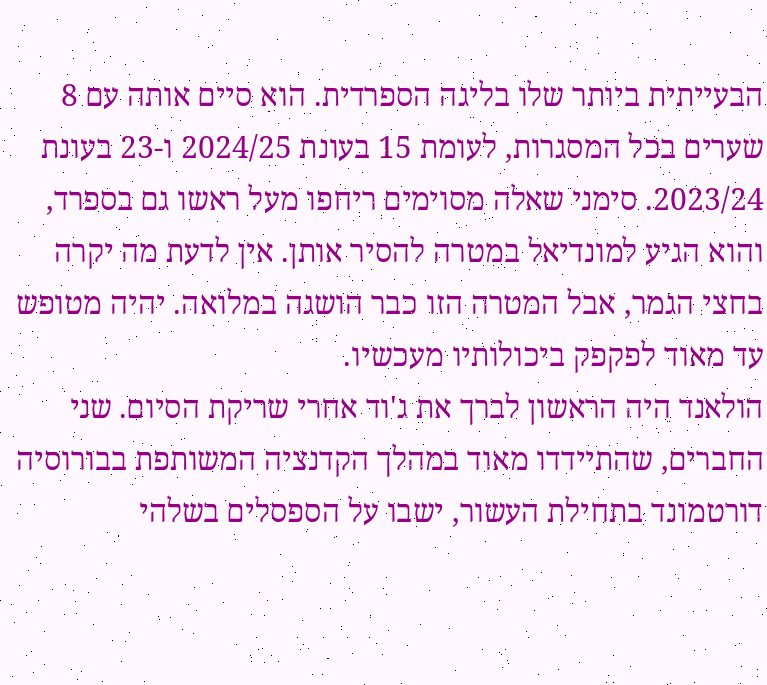הבעייתית ביותר שלו בליגה הספרדית. הוא סיים אותה עם 8 שערים בכל המסגרות, לעומת 15 בעונת 2024/25 ו-23 בעונת 2023/24. סימני שאלה מסוימים ריחפו מעל ראשו גם בספרד, והוא הגיע למונדיאל במטרה להסיר אותן. אין לדעת מה יקרה בחצי הגמר, אבל המטרה הזו כבר הושגה במלואה. יהיה מטופש עד מאוד לפקפק ביכולותיו מעכשיו.
הולאנד היה הראשון לברך את ג'וד אחרי שריקת הסיום. שני החברים, שהתיידדו מאוד במהלך הקדנציה המשותפת בבורוסיה דורטמונד בתחילת העשור, ישבו על הספסלים בשלהי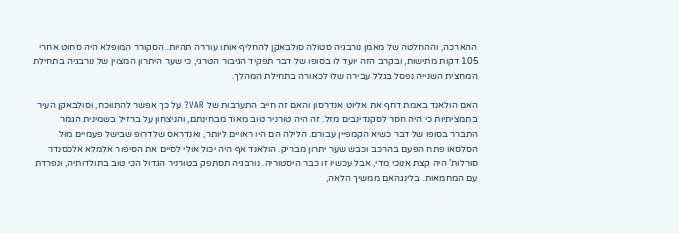ההארכה, וההחלטה של מאמן נורבגיה סטולה סולבאקן להחליף אותו עוררה תהיות. הסקורר המופלא היה סחוט אחרי 105 דקות מתישות, ובקרב הזה יועד לו בסופו של דבר תפקיד הגיבור הטרגי, כי שער היתרון המצוין של נורבגיה בתחילת המחצית השנייה נפסל בגלל עבירה שלו לכאורה בתחילת המהלך.

האם הולאנד באמת דחף את אליוט אנדרסון והאם זה חייב התערבות של VAR? על כך אפשר להתווכח, וסולבאקן העיר בתמציתיות כי היה חסר לסקנדינבים מזל. זה היה טורניר טוב מאוד מבחינתם, והניצחון על ברזיל בשמינית הגמר התברר בסופו של דבר כשיא הקמפיין עבורם. הלילה הם היו ראויים ליותר, ואנדראס שלדרופ שבישל פעמיים מול הסלסאו פתח הפעם בהרכב וכבש שער יתרון מבריק. הולאנד אף היה יכול אולי לסיים את הסיפור אלמלא אלכסנדר סורלות’ היה קצת אנוכי מדי, אבל עכשיו זו כבר היסטוריה. נורבגיה תסתפק בטורניר הגדול הכי טוב בתולדותיה, ונפרדת עם המחמאות. בלינגהאם ממשיך הלאה,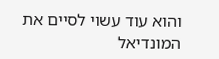והוא עוד עשוי לסיים את המונדיאל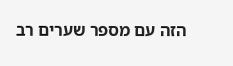הזה עם מספר שערים רב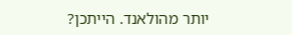יותר מהולאנד. הייתכן?